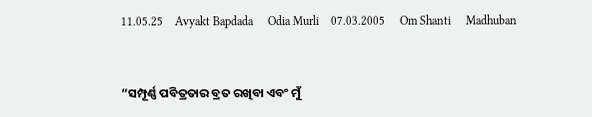11.05.25    Avyakt Bapdada     Odia Murli    07.03.2005     Om Shanti     Madhuban


“ସମ୍ପୂର୍ଣ୍ଣ ପବିତ୍ରତାର ବ୍ରତ ରଖିବା ଏବଂ ମୁଁ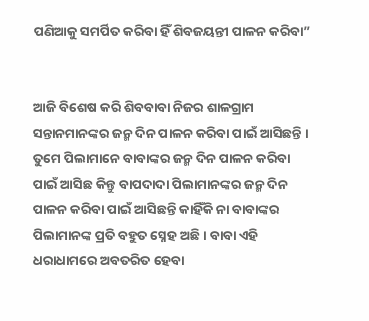ପଣିଆକୁ ସମର୍ପିତ କରିବା ହିଁ ଶିବଜୟନ୍ତୀ ପାଳନ କରିବା”


ଆଜି ବିଶେଷ କରି ଶିବବାବା ନିଜର ଶାଳଗ୍ରାମ ସନ୍ତାନମାନଙ୍କର ଜନ୍ମ ଦିନ ପାଳନ କରିବା ପାଇଁ ଆସିଛନ୍ତି । ତୁମେ ପିଲାମାନେ ବାବାଙ୍କର ଜନ୍ମ ଦିନ ପାଳନ କରିବା ପାଇଁ ଆସିଛ କିନ୍ତୁ ବାପଦାଦା ପିଲାମାନଙ୍କର ଜନ୍ମ ଦିନ ପାଳନ କରିବା ପାଇଁ ଆସିଛନ୍ତି କାହିଁକି ନା ବାବାଙ୍କର ପିଲାମାନଙ୍କ ପ୍ରତି ବହୁତ ସ୍ନେହ ଅଛି । ବାବା ଏହି ଧରାଧାମରେ ଅବତରିତ ହେବା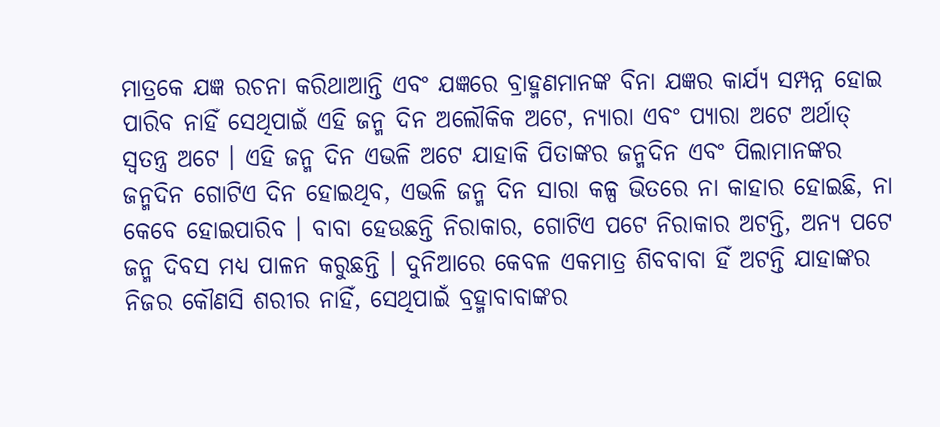ମାତ୍ରକେ ଯଜ୍ଞ ରଚନା କରିଥାଆନ୍ତି ଏବଂ ଯଜ୍ଞରେ ବ୍ରାହ୍ମଣମାନଙ୍କ ବିନା ଯଜ୍ଞର କାର୍ଯ୍ୟ ସମ୍ପନ୍ନ ହୋଇ ପାରିବ ନାହିଁ ସେଥିପାଇଁ ଏହି ଜନ୍ମ ଦିନ ଅଲୌକିକ ଅଟେ, ନ୍ୟାରା ଏବଂ ପ୍ୟାରା ଅଟେ ଅର୍ଥାତ୍ ସ୍ୱତନ୍ତ୍ର ଅଟେ । ଏହି ଜନ୍ମ ଦିନ ଏଭଳି ଅଟେ ଯାହାକି ପିତାଙ୍କର ଜନ୍ମଦିନ ଏବଂ ପିଲାମାନଙ୍କର ଜନ୍ମଦିନ ଗୋଟିଏ ଦିନ ହୋଇଥିବ, ଏଭଳି ଜନ୍ମ ଦିନ ସାରା କଳ୍ପ ଭିତରେ ନା କାହାର ହୋଇଛି, ନା କେବେ ହୋଇପାରିବ । ବାବା ହେଉଛନ୍ତି ନିରାକାର, ଗୋଟିଏ ପଟେ ନିରାକାର ଅଟନ୍ତି, ଅନ୍ୟ ପଟେ ଜନ୍ମ ଦିବସ ମଧ୍ୟ ପାଳନ କରୁଛନ୍ତି । ଦୁନିଆରେ କେବଳ ଏକମାତ୍ର ଶିବବାବା ହିଁ ଅଟନ୍ତି ଯାହାଙ୍କର ନିଜର କୌଣସି ଶରୀର ନାହିଁ, ସେଥିପାଇଁ ବ୍ରହ୍ମାବାବାଙ୍କର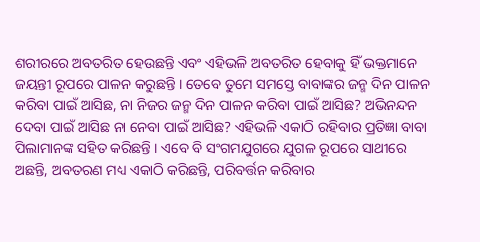ଶରୀରରେ ଅବତରିତ ହେଉଛନ୍ତି ଏବଂ ଏହିଭଳି ଅବତରିତ ହେବାକୁ ହିଁ ଭକ୍ତମାନେ ଜୟନ୍ତୀ ରୂପରେ ପାଳନ କରୁଛନ୍ତି । ତେବେ ତୁମେ ସମସ୍ତେ ବାବାଙ୍କର ଜନ୍ମ ଦିନ ପାଳନ କରିବା ପାଇଁ ଆସିଛ, ନା ନିଜର ଜନ୍ମ ଦିନ ପାଳନ କରିବା ପାଇଁ ଆସିଛ? ଅଭିନନ୍ଦନ ଦେବା ପାଇଁ ଆସିଛ ନା ନେବା ପାଇଁ ଆସିଛ? ଏହିଭଳି ଏକାଠି ରହିବାର ପ୍ରତିଜ୍ଞା ବାବା ପିଲାମାନଙ୍କ ସହିତ କରିଛନ୍ତି । ଏବେ ବି ସଂଗମଯୁଗରେ ଯୁଗଳ ରୂପରେ ସାଥୀରେ ଅଛନ୍ତି, ଅବତରଣ ମଧ୍ୟ ଏକାଠି କରିଛନ୍ତି, ପରିବର୍ତ୍ତନ କରିବାର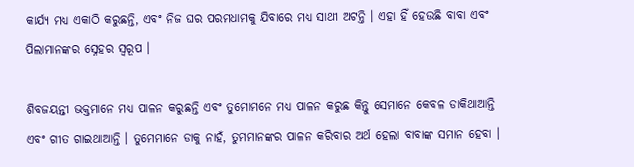କାର୍ଯ୍ୟ ମଧ୍ୟ ଏକାଠି କରୁଛନ୍ତି, ଏବଂ ନିଜ ଘର ପରମଧାମକୁ ଯିବାରେ ମଧ୍ୟ ସାଥୀ ଅଟନ୍ତି । ଏହା ହିଁ ହେଉଛି ବାବା ଏବଂ ପିଲାମାନଙ୍କର ସ୍ନେହର ସ୍ୱରୂପ ।

ଶିବଜୟନ୍ତୀ ଭକ୍ତମାନେ ମଧ୍ୟ ପାଳନ କରୁଛନ୍ତି ଏବଂ ତୁମୋମନେ ମଧ୍ୟ ପାଳନ କରୁଛ କିନ୍ତୁ ସେମାନେ କେବଳ ଡାକିଥାଆନ୍ତି ଏବଂ ଗୀତ ଗାଇଥାଆନ୍ତି । ତୁମେମାନେ ଡାକୁ ନାହଁ, ତୁମମାନଙ୍କର ପାଳନ କରିବାର ଅର୍ଥ ହେଲା ବାବାଙ୍କ ସମାନ ହେବା ।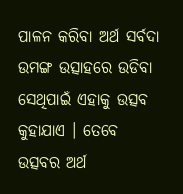ପାଳନ କରିବା ଅର୍ଥ ସର୍ବଦା ଉମଙ୍ଗ ଉତ୍ସାହରେ ଉଡିବା ସେଥିପାଇଁ ଏହାକୁ ଉତ୍ସବ କୁହାଯାଏ । ତେବେ ଉତ୍ସବର ଅର୍ଥ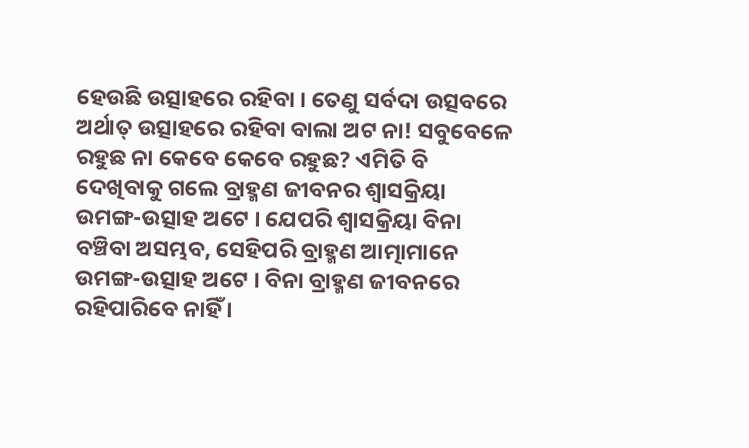ହେଉଛି ଉତ୍ସାହରେ ରହିବା । ତେଣୁ ସର୍ବଦା ଉତ୍ସବରେ ଅର୍ଥାତ୍ ଉତ୍ସାହରେ ରହିବା ବାଲା ଅଟ ନା! ସବୁବେଳେ ରହୁଛ ନା କେବେ କେବେ ରହୁଛ? ଏମିତି ବି ଦେଖିବାକୁ ଗଲେ ବ୍ରାହ୍ମଣ ଜୀବନର ଶ୍ୱାସକ୍ରିୟା ଉମଙ୍ଗ-ଉତ୍ସାହ ଅଟେ । ଯେପରି ଶ୍ୱାସକ୍ରିୟା ବିନା ବଞ୍ଚିବା ଅସମ୍ଭବ, ସେହିପରି ବ୍ରାହ୍ମଣ ଆତ୍ମାମାନେ ଉମଙ୍ଗ-ଉତ୍ସାହ ଅଟେ । ବିନା ବ୍ରାହ୍ମଣ ଜୀବନରେ ରହିପାରିବେ ନାହିଁ ।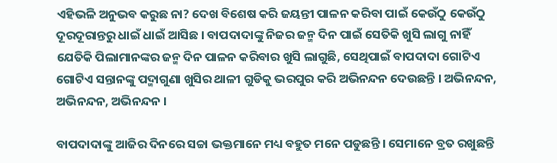ଏହିଭଳି ଅନୁଭବ କରୁଛ ନା? ଦେଖ ବିଶେଷ କରି ଜୟନ୍ତୀ ପାଳନ କରିବା ପାଇଁ କେଉଁଠୁ କେଉଁଠୁ ଦୂରଦୂରାନ୍ତରୁ ଧାଇଁ ଧାଇଁ ଆସିଛ । ବାପଦାଦାଙ୍କୁ ନିଜର ଜନ୍ମ ଦିନ ପାଇଁ ସେତିକି ଖୁସି ଲାଗୁ ନାହିଁ ଯେତିକି ପିଲାମାନଙ୍କର ଜନ୍ମ ଦିନ ପାଳନ କରିବାର ଖୁସି ଲାଗୁଛି, ସେଥିପାଇଁ ବାପଦାଦା ଗୋଟିଏ ଗୋଟିଏ ସନ୍ତାନଙ୍କୁ ପଦ୍ମାଗୁଣା ଖୁସିର ଥାଳୀ ଗୁଡିକୁ ଭରପୁର କରି ଅଭିନନ୍ଦନ ଦେଉଛନ୍ତି । ଅଭିନନ୍ଦନ, ଅଭିନନ୍ଦନ, ଅଭିନନ୍ଦନ ।

ବାପଦାଦାଙ୍କୁ ଆଜିର ଦିନରେ ସଚ୍ଚା ଭକ୍ତମାନେ ମଧ୍ୟ ବହୁତ ମନେ ପଡୁଛନ୍ତି । ସେମାନେ ବ୍ରତ ରଖୁଛନ୍ତି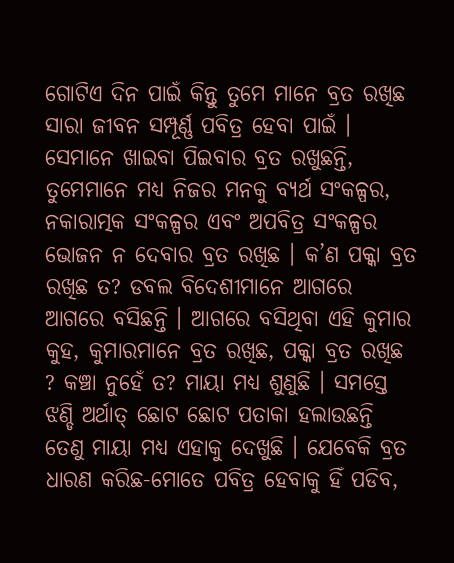ଗୋଟିଏ ଦିନ ପାଇଁ କିନ୍ତୁ ତୁମେ ମାନେ ବ୍ରତ ରଖିଛ ସାରା ଜୀବନ ସମ୍ପୂର୍ଣ୍ଣ ପବିତ୍ର ହେବା ପାଇଁ । ସେମାନେ ଖାଇବା ପିଇବାର ବ୍ରତ ରଖୁଛନ୍ତି, ତୁମେମାନେ ମଧ୍ୟ ନିଜର ମନକୁ ବ୍ୟର୍ଥ ସଂକଳ୍ପର, ନକାରାତ୍ମକ ସଂକଳ୍ପର ଏବଂ ଅପବିତ୍ର ସଂକଳ୍ପର ଭୋଜନ ନ ଦେବାର ବ୍ରତ ରଖିଛ । କ’ଣ ପକ୍କା ବ୍ରତ ରଖିଛ ତ? ଡବଲ ବିଦେଶୀମାନେ ଆଗରେ ଆଗରେ ବସିଛନ୍ତି । ଆଗରେ ବସିଥିବା ଏହି କୁମାର କୁହ, କୁମାରମାନେ ବ୍ରତ ରଖିଛ, ପକ୍କା ବ୍ରତ ରଖିଛ ? କଞ୍ଚା ନୁହେଁ ତ? ମାୟା ମଧ୍ୟ ଶୁଣୁଛି । ସମସ୍ତେ ଝଣ୍ଡି ଅର୍ଥାତ୍ ଛୋଟ ଛୋଟ ପତାକା ହଲାଉଛନ୍ତି ତେଣୁ ମାୟା ମଧ୍ୟ ଏହାକୁ ଦେଖୁଛି । ଯେବେକି ବ୍ରତ ଧାରଣ କରିଛ-ମୋତେ ପବିତ୍ର ହେବାକୁ ହିଁ ପଡିବ,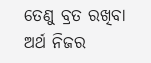ତେଣୁ ବ୍ରତ ରଖିବା ଅର୍ଥ ନିଜର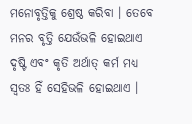ମନୋବୃତ୍ତିକୁ ଶ୍ରେଷ୍ଠ କରିବା । ତେବେ ମନର ବୃତ୍ତି ଯେଉଁଭଳି ହୋଇଥାଏ ଦୃଷ୍ଟି ଏବଂ କୃତି ଅର୍ଥାତ୍ କର୍ମ ମଧ୍ୟ ସ୍ୱତଃ ହିଁ ସେହିଭଳି ହୋଇଥାଏ ।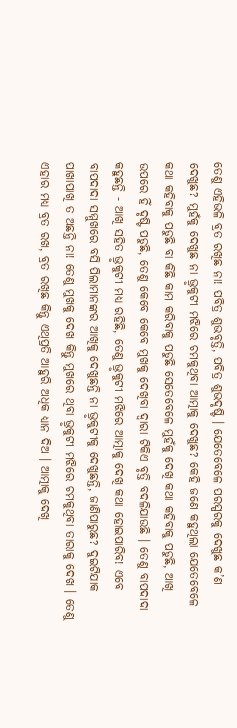ତେଣୁ ଏହିଭଳି ବ୍ରତ ରଖିଛ ନା! ପବିତ୍ର ଶୁଭବୃତ୍ତି, ପବିତ୍ର ଶୁଭଦୃଷ୍ଟି । ଯେତେବେଳେ ପରସ୍ପରକୁ ଦେଖୁଛ କ’ଣ ଦେଖୁଛ? ମୁହଁକୁ ଦେଖୁଛ ନା ଭ୍ରୃକୁଟୀ ମଝିରେ ଚମକୁଥିବା ଆତ୍ମାକୁ ଦେଖୁଛ? କେହି ଜଣେ କହୁଥିଲା ଯେତେବେଳେ କଥା କହିବାକୁ ପଡୁଛି ବା କିଛି କାମ କରିବାକୁ ପଡୁଛି ସେତେବେଳେ ମୁହଁକୁ ଦେଖି କଥା କହିବାକୁ ପଡୁଛି, ଆଖି ଉପରେ ହିଁ ଦୃଷ୍ଟି ପଡୁଛି, ତେଣୁ କେବେ କେବେ ମୁଖକୁ ଦେଖିବା ଦ୍ୱାରା ଟିକିଏ ବୃତ୍ତି ବଦଳିଯାଉଛି । ତେଣୁ ବାପଦାଦା କହୁଛନ୍ତି - ଆଖି ସହିତ ଭ୍ରୃକୁଟୀ ମଧ୍ୟ ରହିଛି, ତେଣୁ ଭ୍ରୃକୁଟୀ ମଝିରେ ଆତ୍ମାକୁ ଦେଖି କଥା ହୋଇପାରିବ! ଏବେ ବାପଦାଦା ସମ୍ମୁଖରେ ବସି ପିଲାମାନଙ୍କର ଆଖିକୁ ଦେଖୁଛନ୍ତି ନା ଭ୍ରୃକୁଟୀକୁ ଦେଖୁଛନ୍ତି, ଜାଣିପାରୁଛ? ଦୁଇଟିଯାକ ପାଖାପାଖି ତ ଅଛନ୍ତି ନା! ତେଣୁ ମୁଖକୁ ଦେଖ କିନ୍ତୁ ମୁଖରେ ଥିବା ଭ୍ରୃକୁଟୀ ମଝିରେ ଚମକୁଥିବା ତାରାକୁ ଦେଖ । ତେଣୁ ଏହାର ମଧ୍ୟ ବ୍ରତ ରଖ, ବ୍ରତ ରଖିଛ କିନ୍ତୁ ଏଥିପ୍ରତି ଆହୁରି ଅଧିକ ଧ୍ୟାନ ଦିଅ । ଆତ୍ମାକୁ ଦେଖି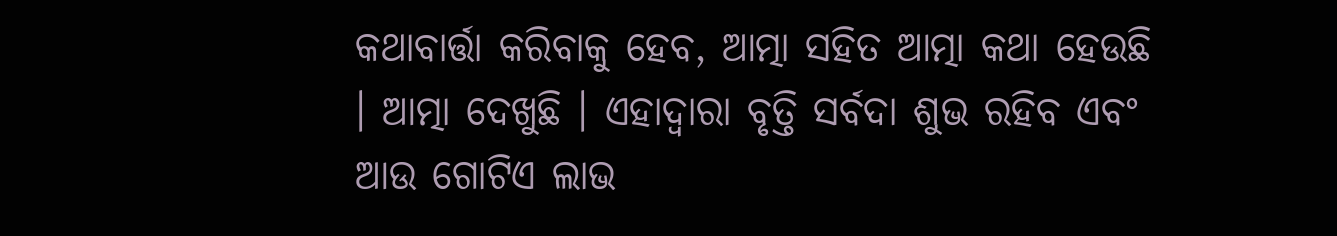କଥାବାର୍ତ୍ତା କରିବାକୁ ହେବ, ଆତ୍ମା ସହିତ ଆତ୍ମା କଥା ହେଉଛି । ଆତ୍ମା ଦେଖୁଛି । ଏହାଦ୍ୱାରା ବୃତ୍ତି ସର୍ବଦା ଶୁଭ ରହିବ ଏବଂ ଆଉ ଗୋଟିଏ ଲାଭ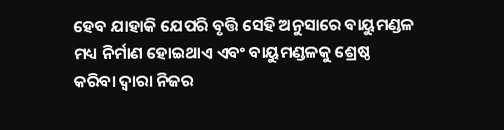ହେବ ଯାହାକି ଯେପରି ବୃତ୍ତି ସେହି ଅନୁସାରେ ବାୟୁମଣ୍ଡଳ ମଧ୍ୟ ନିର୍ମାଣ ହୋଇଥାଏ ଏବଂ ବାୟୁମଣ୍ଡଳକୁ ଶ୍ରେଷ୍ଠ କରିବା ଦ୍ୱାରା ନିଜର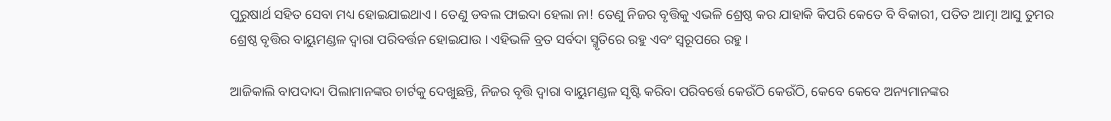ପୁରୁଷାର୍ଥ ସହିତ ସେବା ମଧ୍ୟ ହୋଇଯାଇଥାଏ । ତେଣୁ ଡବଲ ଫାଇଦା ହେଲା ନା! ତେଣୁ ନିଜର ବୃତ୍ତିକୁ ଏଭଳି ଶ୍ରେଷ୍ଠ କର ଯାହାକି କିପରି କେତେ ବି ବିକାରୀ, ପତିତ ଆତ୍ମା ଆସୁ ତୁମର ଶ୍ରେଷ୍ଠ ବୃତ୍ତିର ବାୟୁମଣ୍ଡଳ ଦ୍ୱାରା ପରିବର୍ତ୍ତନ ହୋଇଯାଉ । ଏହିଭଳି ବ୍ରତ ସର୍ବଦା ସ୍ମୃତିରେ ରହୁ ଏବଂ ସ୍ୱରୂପରେ ରହୁ ।

ଆଜିକାଲି ବାପଦାଦା ପିଲାମାନଙ୍କର ଚାର୍ଟକୁ ଦେଖୁଛନ୍ତି, ନିଜର ବୃତ୍ତି ଦ୍ୱାରା ବାୟୁମଣ୍ଡଳ ସୃଷ୍ଟି କରିବା ପରିବର୍ତ୍ତେ କେଉଁଠି କେଉଁଠି, କେବେ କେବେ ଅନ୍ୟମାନଙ୍କର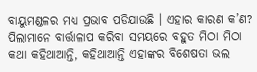ବାୟୁମଣ୍ଡଳର ମଧ୍ୟ ପ୍ରଭାବ ପଡିଯାଉଛି । ଏହାର କାରଣ କ’ଣ? ପିଲାମାନେ ବାର୍ତ୍ତାଳାପ କରିବା ସମୟରେ ବହୁତ ମିଠା ମିଠା କଥା କହିଥାଆନ୍ତି, କହିଥାଆନ୍ତି ଏହାଙ୍କର ବିଶେଷତା ଭଲ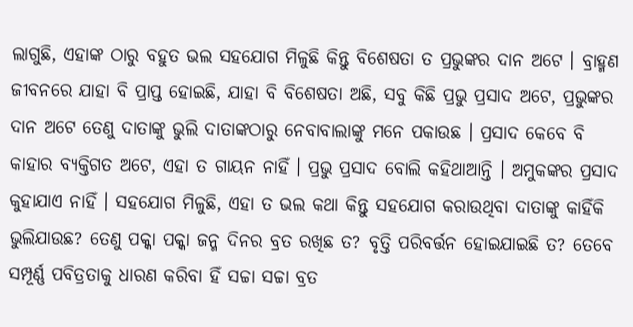ଲାଗୁଛି, ଏହାଙ୍କ ଠାରୁ ବହୁତ ଭଲ ସହଯୋଗ ମିଳୁଛି କିନ୍ତୁ ବିଶେଷତା ତ ପ୍ରଭୁଙ୍କର ଦାନ ଅଟେ । ବ୍ରାହ୍ମଣ ଜୀବନରେ ଯାହା ବି ପ୍ରାପ୍ତ ହୋଇଛି, ଯାହା ବି ବିଶେଷତା ଅଛି, ସବୁ କିଛି ପ୍ରଭୁ ପ୍ରସାଦ ଅଟେ, ପ୍ରଭୁଙ୍କର ଦାନ ଅଟେ ତେଣୁ ଦାତାଙ୍କୁ ଭୁଲି ଦାତାଙ୍କଠାରୁ ନେବାବାଲାଙ୍କୁ ମନେ ପକାଉଛ । ପ୍ରସାଦ କେବେ ବି କାହାର ବ୍ୟକ୍ତିଗତ ଅଟେ, ଏହା ତ ଗାୟନ ନାହିଁ । ପ୍ରଭୁ ପ୍ରସାଦ ବୋଲି କହିଥାଆନ୍ତି । ଅମୁକଙ୍କର ପ୍ରସାଦ କୁହାଯାଏ ନାହିଁ । ସହଯୋଗ ମିଳୁଛି, ଏହା ତ ଭଲ କଥା କିନ୍ତୁ ସହଯୋଗ କରାଉଥିବା ଦାତାଙ୍କୁ କାହିଁକି ଭୁଲିଯାଉଛ? ତେଣୁ ପକ୍କା ପକ୍କା ଜନ୍ମ ଦିନର ବ୍ରତ ରଖିଛ ତ? ବୃତ୍ତି ପରିବର୍ତ୍ତନ ହୋଇଯାଇଛି ତ? ତେବେ ସମ୍ପୂର୍ଣ୍ଣ ପବିତ୍ରତାକୁ ଧାରଣ କରିବା ହିଁ ସଚ୍ଚା ସଚ୍ଚା ବ୍ରତ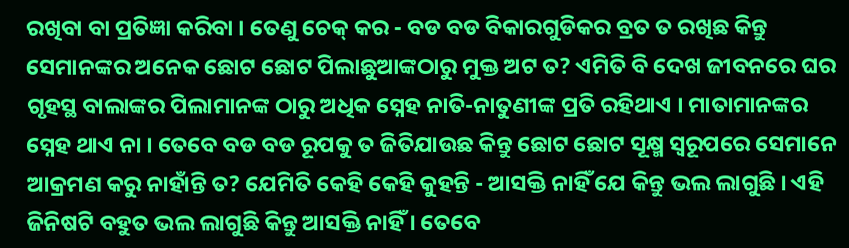ରଖିବା ବା ପ୍ରତିଜ୍ଞା କରିବା । ତେଣୁ ଚେକ୍ କର - ବଡ ବଡ ବିକାରଗୁଡିକର ବ୍ରତ ତ ରଖିଛ କିନ୍ତୁ ସେମାନଙ୍କର ଅନେକ ଛୋଟ ଛୋଟ ପିଲାଛୁଆଙ୍କଠାରୁ ମୁକ୍ତ ଅଟ ତ? ଏମିତି ବି ଦେଖ ଜୀବନରେ ଘର ଗୃହସ୍ଥ ବାଲାଙ୍କର ପିଲାମାନଙ୍କ ଠାରୁ ଅଧିକ ସ୍ନେହ ନାତି-ନାତୁଣୀଙ୍କ ପ୍ରତି ରହିଥାଏ । ମାତାମାନଙ୍କର ସ୍ନେହ ଥାଏ ନା । ତେବେ ବଡ ବଡ ରୂପକୁ ତ ଜିତିଯାଉଛ କିନ୍ତୁ ଛୋଟ ଛୋଟ ସୂକ୍ଷ୍ମ ସ୍ୱରୂପରେ ସେମାନେ ଆକ୍ରମଣ କରୁ ନାହାଁନ୍ତି ତ? ଯେମିତି କେହି କେହି କୁହନ୍ତି - ଆସକ୍ତି ନାହିଁ ଯେ କିନ୍ତୁ ଭଲ ଲାଗୁଛି । ଏହି ଜିନିଷଟି ବହୁତ ଭଲ ଲାଗୁଛି କିନ୍ତୁ ଆସକ୍ତି ନାହିଁ । ତେବେ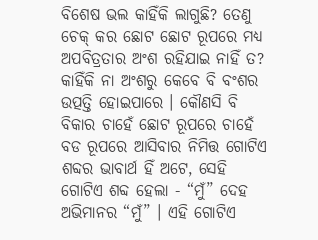ବିଶେଷ ଭଲ କାହିଁକି ଲାଗୁଛି? ତେଣୁ ଚେକ୍‌ କର ଛୋଟ ଛୋଟ ରୂପରେ ମଧ୍ୟ ଅପବିତ୍ରତାର ଅଂଶ ରହିଯାଇ ନାହିଁ ତ? କାହିଁକି ନା ଅଂଶରୁ କେବେ ବି ବଂଶର ଉତ୍ପତ୍ତି ହୋଇପାରେ । କୌଣସି ବି ବିକାର ଚାହେଁ ଛୋଟ ରୂପରେ ଚାହେଁ ବଡ ରୂପରେ ଆସିବାର ନିମିତ୍ତ ଗୋଟିଏ ଶବ୍ଦର ଭାବାର୍ଥ ହିଁ ଅଟେ, ସେହି ଗୋଟିଏ ଶବ୍ଦ ହେଲା - “ମୁଁ” ଦେହ ଅଭିମାନର “ମୁଁ” । ଏହି ଗୋଟିଏ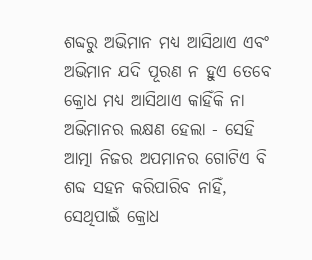ଶବ୍ଦରୁ ଅଭିମାନ ମଧ୍ୟ ଆସିଥାଏ ଏବଂ ଅଭିମାନ ଯଦି ପୂରଣ ନ ହୁଏ ତେବେ କ୍ରୋଧ ମଧ୍ୟ ଆସିଥାଏ କାହିଁକି ନା ଅଭିମାନର ଲକ୍ଷଣ ହେଲା - ସେହି ଆତ୍ମା ନିଜର ଅପମାନର ଗୋଟିଏ ବି ଶବ୍ଦ ସହନ କରିପାରିବ ନାହିଁ, ସେଥିପାଇଁ କ୍ରୋଧ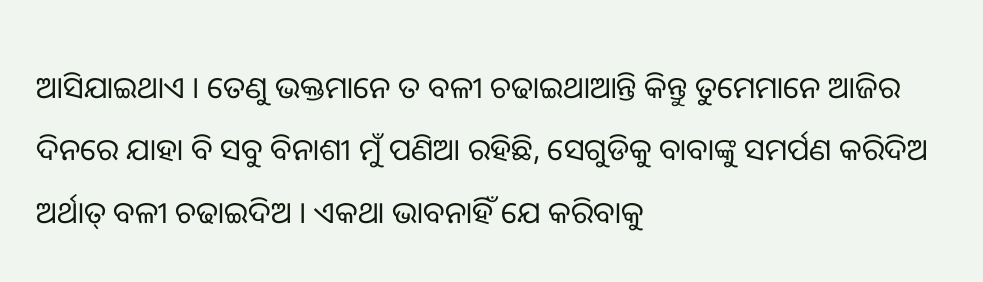ଆସିଯାଇଥାଏ । ତେଣୁ ଭକ୍ତମାନେ ତ ବଳୀ ଚଢାଇଥାଆନ୍ତି କିନ୍ତୁ ତୁମେମାନେ ଆଜିର ଦିନରେ ଯାହା ବି ସବୁ ବିନାଶୀ ମୁଁ ପଣିଆ ରହିଛି, ସେଗୁଡିକୁ ବାବାଙ୍କୁ ସମର୍ପଣ କରିଦିଅ ଅର୍ଥାତ୍ ବଳୀ ଚଢାଇଦିଅ । ଏକଥା ଭାବନାହିଁ ଯେ କରିବାକୁ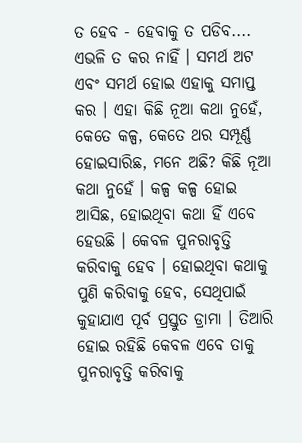ତ ହେବ - ହେବାକୁ ତ ପଡିବ.... ଏଭଳି ତ କର ନାହିଁ । ସମର୍ଥ ଅଟ ଏବଂ ସମର୍ଥ ହୋଇ ଏହାକୁ ସମାପ୍ତ କର । ଏହା କିଛି ନୂଆ କଥା ନୁହେଁ, କେତେ କଳ୍ପ, କେତେ ଥର ସମ୍ପୂର୍ଣ୍ଣ ହୋଇସାରିଛ, ମନେ ଅଛି? କିଛି ନୂଆ କଥା ନୁହେଁ । କଳ୍ପ କଳ୍ପ ହୋଇ ଆସିଛ, ହୋଇଥିବା କଥା ହିଁ ଏବେ ହେଉଛି । କେବଳ ପୁନରାବୃତ୍ତି କରିବାକୁ ହେବ । ହୋଇଥିବା କଥାକୁ ପୁଣି କରିବାକୁ ହେବ, ସେଥିପାଇଁ କୁହାଯାଏ ପୂର୍ବ ପ୍ରସ୍ତୁତ ଡ୍ରାମା । ତିଆରି ହୋଇ ରହିଛି କେବଳ ଏବେ ତାକୁ ପୁନରାବୃତ୍ତି କରିବାକୁ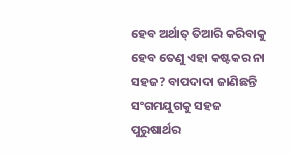ହେବ ଅର୍ଥାତ୍ ତିଆରି କରିବାକୁ ହେବ ତେଣୁ ଏହା କଷ୍ଟକର ନା ସହଜ? ବାପଦାଦା ଜାଣିଛନ୍ତି ସଂଗମଯୁଗକୁ ସହଜ ପୁରୁଷାର୍ଥର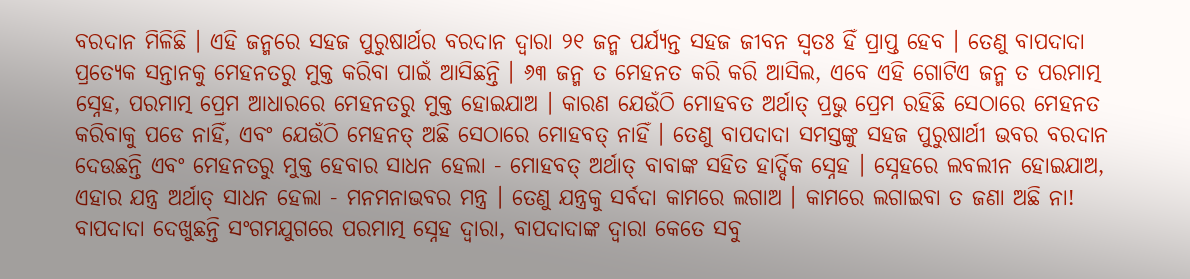ବରଦାନ ମିଳିଛି । ଏହି ଜନ୍ମରେ ସହଜ ପୁରୁଷାର୍ଥର ବରଦାନ ଦ୍ୱାରା ୨୧ ଜନ୍ମ ପର୍ଯ୍ୟନ୍ତ ସହଜ ଜୀବନ ସ୍ୱତଃ ହିଁ ପ୍ରାପ୍ତ ହେବ । ତେଣୁ ବାପଦାଦା ପ୍ରତ୍ୟେକ ସନ୍ତାନକୁ ମେହନତରୁ ମୁକ୍ତ କରିବା ପାଇଁ ଆସିଛନ୍ତି । ୬୩ ଜନ୍ମ ତ ମେହନତ କରି କରି ଆସିଲ, ଏବେ ଏହି ଗୋଟିଏ ଜନ୍ମ ତ ପରମାତ୍ମ ସ୍ନେହ, ପରମାତ୍ମ ପ୍ରେମ ଆଧାରରେ ମେହନତରୁ ମୁକ୍ତ ହୋଇଯାଅ । କାରଣ ଯେଉଁଠି ମୋହବତ ଅର୍ଥାତ୍ ପ୍ରଭୁ ପ୍ରେମ ରହିଛି ସେଠାରେ ମେହନତ କରିବାକୁ ପଡେ ନାହିଁ, ଏବଂ ଯେଉଁଠି ମେହନତ୍ ଅଛି ସେଠାରେ ମୋହବତ୍ ନାହିଁ । ତେଣୁ ବାପଦାଦା ସମସ୍ତଙ୍କୁ ସହଜ ପୁରୁଷାର୍ଥୀ ଭବର ବରଦାନ ଦେଉଛନ୍ତି ଏବଂ ମେହନତରୁ ମୁକ୍ତ ହେବାର ସାଧନ ହେଲା - ମୋହବତ୍ ଅର୍ଥାତ୍ ବାବାଙ୍କ ସହିତ ହାର୍ଦ୍ଦିକ ସ୍ନେହ । ସ୍ନେହରେ ଲବଲୀନ ହୋଇଯାଅ, ଏହାର ଯନ୍ତ୍ର ଅର୍ଥାତ୍ ସାଧନ ହେଲା - ମନମନାଭବର ମନ୍ତ୍ର । ତେଣୁ ଯନ୍ତ୍ରକୁ ସର୍ବଦା କାମରେ ଲଗାଅ । କାମରେ ଲଗାଇବା ତ ଜଣା ଅଛି ନା! ବାପଦାଦା ଦେଖୁଛନ୍ତି ସଂଗମଯୁଗରେ ପରମାତ୍ମ ସ୍ନେହ ଦ୍ୱାରା, ବାପଦାଦାଙ୍କ ଦ୍ୱାରା କେତେ ସବୁ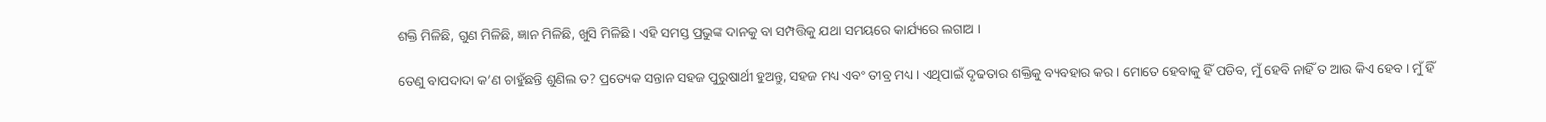ଶକ୍ତି ମିଳିଛି, ଗୁଣ ମିଳିଛି, ଜ୍ଞାନ ମିଳିଛି, ଖୁସି ମିଳିଛି । ଏହି ସମସ୍ତ ପ୍ରଭୁଙ୍କ ଦାନକୁ ବା ସମ୍ପତ୍ତିକୁ ଯଥା ସମୟରେ କାର୍ଯ୍ୟରେ ଲଗାଅ ।

ତେଣୁ ବାପଦାଦା କ’ଣ ଚାହୁଁଛନ୍ତି ଶୁଣିଲ ତ? ପ୍ରତ୍ୟେକ ସନ୍ତାନ ସହଜ ପୁରୁଷାର୍ଥୀ ହୁଅନ୍ତୁ, ସହଜ ମଧ୍ୟ ଏବଂ ତୀବ୍ର ମଧ୍ୟ । ଏଥିପାଇଁ ଦୃଢତାର ଶକ୍ତିକୁ ବ୍ୟବହାର କର । ମୋତେ ହେବାକୁ ହିଁ ପଡିବ, ମୁଁ ହେବି ନାହିଁ ତ ଆଉ କିଏ ହେବ । ମୁଁ ହିଁ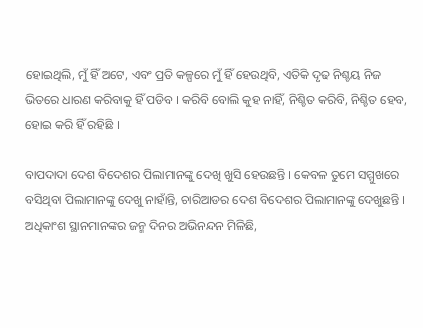ହୋଇଥିଲି, ମୁଁ ହିଁ ଅଟେ, ଏବଂ ପ୍ରତି କଳ୍ପରେ ମୁଁ ହିଁ ହେଉଥିବି, ଏତିକି ଦୃଢ ନିଶ୍ଚୟ ନିଜ ଭିତରେ ଧାରଣ କରିବାକୁ ହିଁ ପଡିବ । କରିବି ବୋଲି କୁହ ନାହିଁ, ନିଶ୍ଚିତ କରିବି, ନିଶ୍ଚିତ ହେବ, ହୋଇ କରି ହିଁ ରହିଛି ।

ବାପଦାଦା ଦେଶ ବିଦେଶର ପିଲାମାନଙ୍କୁ ଦେଖି ଖୁସି ହେଉଛନ୍ତି । କେବଳ ତୁମେ ସମ୍ମୁଖରେ ବସିଥିବା ପିଲାମାନଙ୍କୁ ଦେଖୁ ନାହାଁନ୍ତି, ଚାରିଆଡର ଦେଶ ବିଦେଶର ପିଲାମାନଙ୍କୁ ଦେଖୁଛନ୍ତି । ଅଧିକାଂଶ ସ୍ଥାନମାନଙ୍କର ଜନ୍ମ ଦିନର ଅଭିନନ୍ଦନ ମିଳିଛି,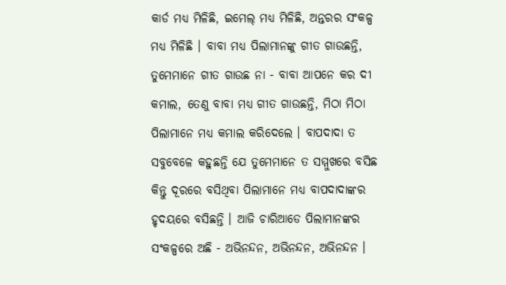କାର୍ଡ ମଧ୍ୟ ମିଳିଛି, ଇମେଲ୍ ମଧ୍ୟ ମିଳିଛି, ଅନ୍ତରର ସଂକଳ୍ପ ମଧ୍ୟ ମିଳିଛି । ବାବା ମଧ୍ୟ ପିଲାମାନଙ୍କୁ ଗୀତ ଗାଉଛନ୍ତି, ତୁମେମାନେ ଗୀତ ଗାଉଛ ନା - ବାବା ଆପନେ କର ଦୀ କମାଲ, ତେଣୁ ବାବା ମଧ୍ୟ ଗୀତ ଗାଉଛନ୍ତି, ମିଠା ମିଠା ପିଲାମାନେ ମଧ୍ୟ କମାଲ କରିଦେଲେ । ବାପଦାଦା ତ ସବୁବେଳେ କହୁଛନ୍ତି ଯେ ତୁମେମାନେ ତ ସମ୍ମୁଖରେ ବସିଛ କିନ୍ତୁ ଦୂରରେ ବସିଥିବା ପିଲାମାନେ ମଧ୍ୟ ବାପଦାଦାଙ୍କର ହୃଦୟରେ ବସିଛନ୍ତି । ଆଜି ଚାରିଆଡେ ପିଲାମାନଙ୍କର ସଂକଳ୍ପରେ ଅଛି - ଅଭିନନ୍ଦନ, ଅଭିନନ୍ଦନ, ଅଭିନନ୍ଦନ ।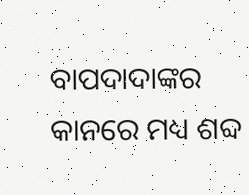ବାପଦାଦାଙ୍କର କାନରେ ମଧ୍ୟ ଶବ୍ଦ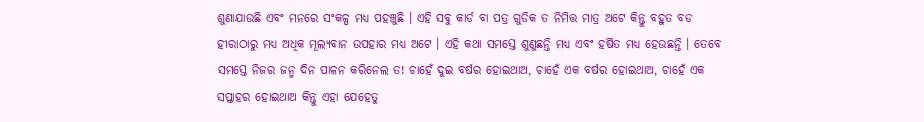ଶୁଣାଯାଉଛି ଏବଂ ମନରେ ସଂକଳ୍ପ ମଧ୍ୟ ପହଞ୍ଚୁଛି । ଏହି ସବୁ କାର୍ଡ ବା ପତ୍ର ଗୁଡିକ ତ ନିମିତ୍ତ ମାତ୍ର ଅଟେ କିନ୍ତୁ ବହୁତ ବଡ ହୀରାଠାରୁ ମଧ୍ୟ ଅଧିକ ମୂଲ୍ୟବାନ ଉପହାର ମଧ୍ୟ ଅଟେ । ଏହି କଥା ସମସ୍ତେ ଶୁଣୁଛନ୍ତି ମଧ୍ୟ ଏବଂ ହର୍ଷିତ ମଧ୍ୟ ହେଉଛନ୍ତି । ତେବେ ସମସ୍ତେ ନିଜର ଜନ୍ମ ଦିନ ପାଳନ କରିନେଲ ତ! ଚାହେଁ ଦୁଇ ବର୍ଷର ହୋଇଥାଅ, ଚାହେଁ ଏକ ବର୍ଷର ହୋଇଥାଅ, ଚାହେଁ ଏକ ସପ୍ତାହର ହୋଇଥାଅ କିନ୍ତୁ ଏହା ଯେହେତୁ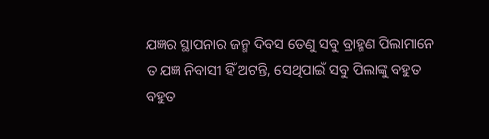ଯଜ୍ଞର ସ୍ଥାପନାର ଜନ୍ମ ଦିବସ ତେଣୁ ସବୁ ବ୍ରାହ୍ମଣ ପିଲାମାନେ ତ ଯଜ୍ଞ ନିବାସୀ ହିଁ ଅଟନ୍ତି, ସେଥିପାଇଁ ସବୁ ପିଲାଙ୍କୁ ବହୁତ ବହୁତ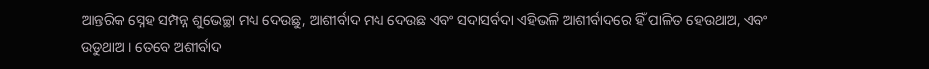ଆନ୍ତରିକ ସ୍ନେହ ସମ୍ପନ୍ନ ଶୁଭେଚ୍ଛା ମଧ୍ୟ ଦେଉଛୁ, ଆଶୀର୍ବାଦ ମଧ୍ୟ ଦେଉଛ ଏବଂ ସଦାସର୍ବଦା ଏହିଭଳି ଆଶୀର୍ବାଦରେ ହିଁ ପାଳିତ ହେଉଥାଅ, ଏବଂ ଉଡୁଥାଅ । ତେବେ ଅଶୀର୍ବାଦ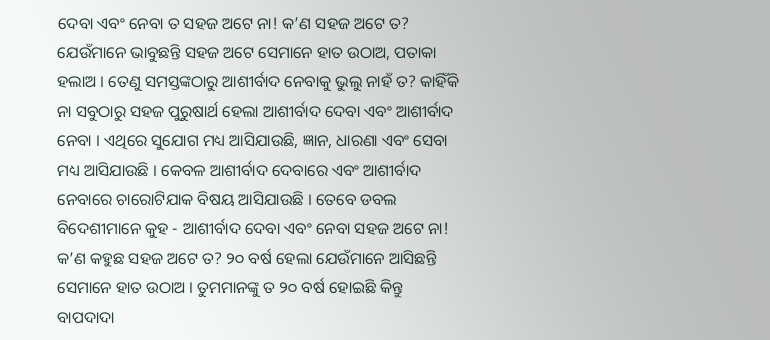ଦେବା ଏବଂ ନେବା ତ ସହଜ ଅଟେ ନା! କ’ଣ ସହଜ ଅଟେ ତ? ଯେଉଁମାନେ ଭାବୁଛନ୍ତି ସହଜ ଅଟେ ସେମାନେ ହାତ ଉଠାଅ, ପତାକା ହଲାଅ । ତେଣୁ ସମସ୍ତଙ୍କଠାରୁ ଆଶୀର୍ବାଦ ନେବାକୁ ଭୁଲୁ ନାହଁ ତ? କାହିଁକି ନା ସବୁଠାରୁ ସହଜ ପୁରୁଷାର୍ଥ ହେଲା ଆଶୀର୍ବାଦ ଦେବା ଏବଂ ଆଶୀର୍ବାଦ ନେବା । ଏଥିରେ ସୁଯୋଗ ମଧ୍ୟ ଆସିଯାଉଛି, ଜ୍ଞାନ, ଧାରଣା ଏବଂ ସେବା ମଧ୍ୟ ଆସିଯାଉଛି । କେବଳ ଆଶୀର୍ବାଦ ଦେବାରେ ଏବଂ ଆଶୀର୍ବାଦ ନେବାରେ ଚାରୋଟିଯାକ ବିଷୟ ଆସିଯାଉଛି । ତେବେ ଡବଲ ବିଦେଶୀମାନେ କୁହ - ଆଶୀର୍ବାଦ ଦେବା ଏବଂ ନେବା ସହଜ ଅଟେ ନା! କ’ଣ କହୁଛ ସହଜ ଅଟେ ତ? ୨୦ ବର୍ଷ ହେଲା ଯେଉଁମାନେ ଆସିଛନ୍ତି ସେମାନେ ହାତ ଉଠାଅ । ତୁମମାନଙ୍କୁ ତ ୨୦ ବର୍ଷ ହୋଇଛି କିନ୍ତୁ ବାପଦାଦା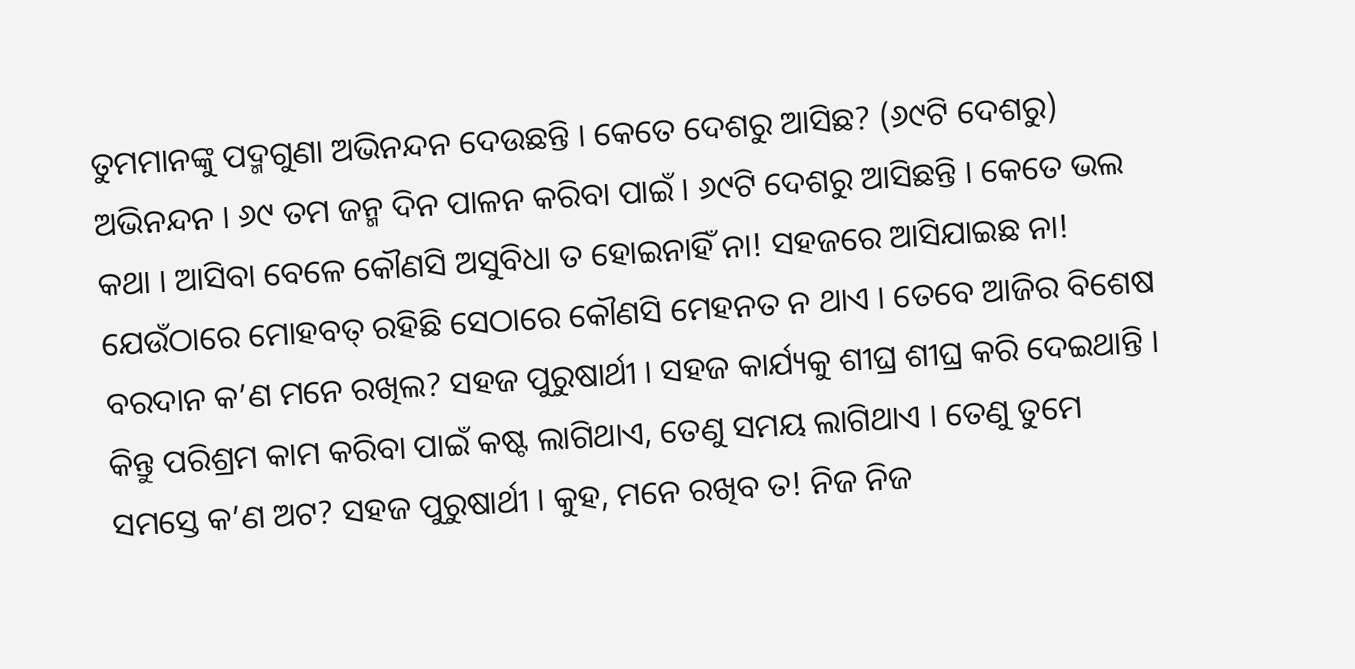ତୁମମାନଙ୍କୁ ପଦ୍ମଗୁଣା ଅଭିନନ୍ଦନ ଦେଉଛନ୍ତି । କେତେ ଦେଶରୁ ଆସିଛ? (୬୯ଟି ଦେଶରୁ) ଅଭିନନ୍ଦନ । ୬୯ ତମ ଜନ୍ମ ଦିନ ପାଳନ କରିବା ପାଇଁ । ୬୯ଟି ଦେଶରୁ ଆସିଛନ୍ତି । କେତେ ଭଲ କଥା । ଆସିବା ବେଳେ କୌଣସି ଅସୁବିଧା ତ ହୋଇନାହିଁ ନା! ସହଜରେ ଆସିଯାଇଛ ନା! ଯେଉଁଠାରେ ମୋହବତ୍ ରହିଛି ସେଠାରେ କୌଣସି ମେହନତ ନ ଥାଏ । ତେବେ ଆଜିର ବିଶେଷ ବରଦାନ କ’ଣ ମନେ ରଖିଲ? ସହଜ ପୁରୁଷାର୍ଥୀ । ସହଜ କାର୍ଯ୍ୟକୁ ଶୀଘ୍ର ଶୀଘ୍ର କରି ଦେଇଥାନ୍ତି । କିନ୍ତୁ ପରିଶ୍ରମ କାମ କରିବା ପାଇଁ କଷ୍ଟ ଲାଗିଥାଏ, ତେଣୁ ସମୟ ଲାଗିଥାଏ । ତେଣୁ ତୁମେ ସମସ୍ତେ କ’ଣ ଅଟ? ସହଜ ପୁରୁଷାର୍ଥୀ । କୁହ, ମନେ ରଖିବ ତ! ନିଜ ନିଜ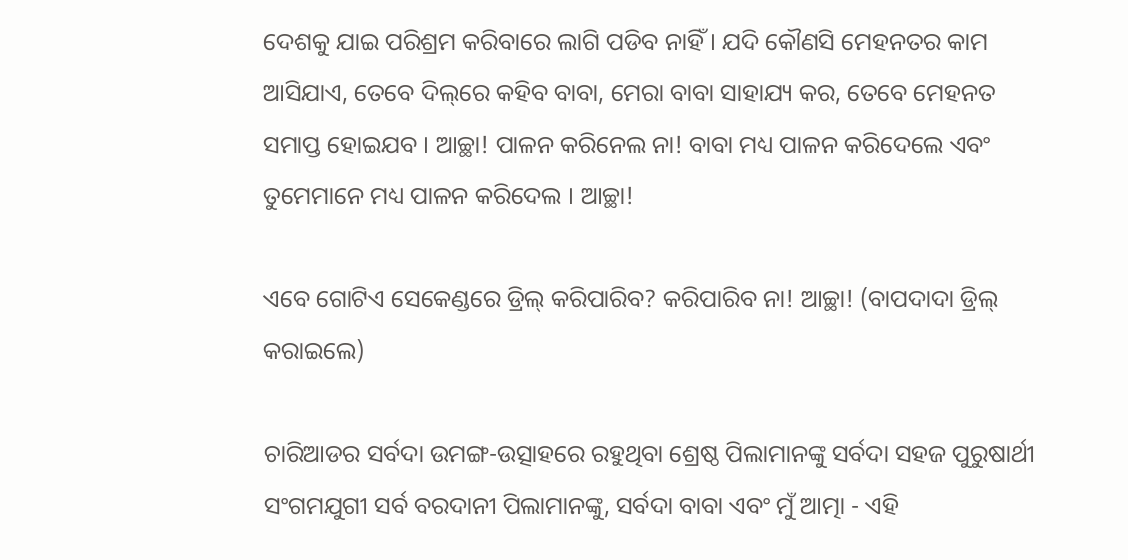ଦେଶକୁ ଯାଇ ପରିଶ୍ରମ କରିବାରେ ଲାଗି ପଡିବ ନାହିଁ । ଯଦି କୌଣସି ମେହନତର କାମ ଆସିଯାଏ, ତେବେ ଦିଲ୍‌ରେ କହିବ ବାବା, ମେରା ବାବା ସାହାଯ୍ୟ କର, ତେବେ ମେହନତ ସମାପ୍ତ ହୋଇଯବ । ଆଚ୍ଛା! ପାଳନ କରିନେଲ ନା! ବାବା ମଧ୍ୟ ପାଳନ କରିଦେଲେ ଏବଂ ତୁମେମାନେ ମଧ୍ୟ ପାଳନ କରିଦେଲ । ଆଚ୍ଛା!

ଏବେ ଗୋଟିଏ ସେକେଣ୍ଡରେ ଡ୍ରିଲ୍ କରିପାରିବ? କରିପାରିବ ନା! ଆଚ୍ଛା! (ବାପଦାଦା ଡ୍ରିଲ୍ କରାଇଲେ)

ଚାରିଆଡର ସର୍ବଦା ଉମଙ୍ଗ-ଉତ୍ସାହରେ ରହୁଥିବା ଶ୍ରେଷ୍ଠ ପିଲାମାନଙ୍କୁ ସର୍ବଦା ସହଜ ପୁରୁଷାର୍ଥୀ ସଂଗମଯୁଗୀ ସର୍ବ ବରଦାନୀ ପିଲାମାନଙ୍କୁ, ସର୍ବଦା ବାବା ଏବଂ ମୁଁ ଆତ୍ମା - ଏହି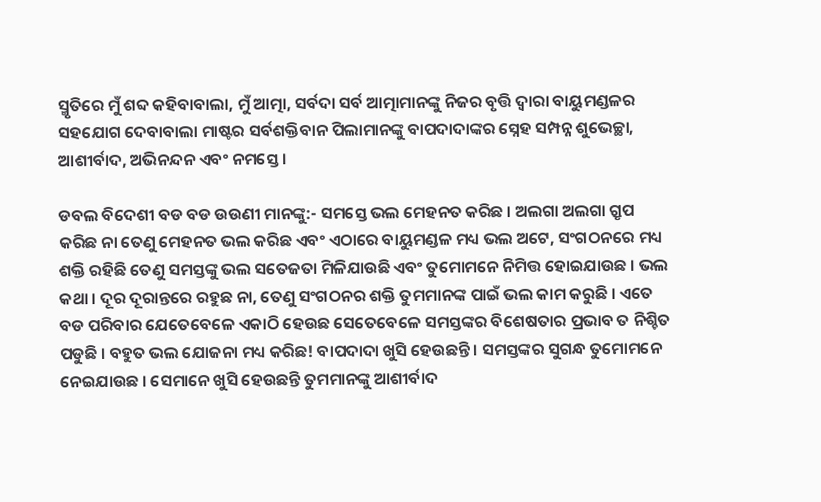ସ୍ମୃତିରେ ମୁଁ ଶବ୍ଦ କହିବାବାଲା, ମୁଁ ଆତ୍ମା, ସର୍ବଦା ସର୍ବ ଆତ୍ମାମାନଙ୍କୁ ନିଜର ବୃତ୍ତି ଦ୍ୱାରା ବାୟୁମଣ୍ଡଳର ସହଯୋଗ ଦେବାବାଲା ମାଷ୍ଟର ସର୍ବଶକ୍ତିବାନ ପିଲାମାନଙ୍କୁ ବାପଦାଦାଙ୍କର ସ୍ନେହ ସମ୍ପନ୍ନ ଶୁଭେଚ୍ଛା, ଆଶୀର୍ବାଦ, ଅଭିନନ୍ଦନ ଏବଂ ନମସ୍ତେ ।

ଡବଲ ବିଦେଶୀ ବଡ ବଡ ଉଉଣୀ ମାନଙ୍କୁ:- ସମସ୍ତେ ଭଲ ମେହନତ କରିଛ । ଅଲଗା ଅଲଗା ଗ୍ରୃପ କରିଛ ନା ତେଣୁ ମେହନତ ଭଲ କରିଛ ଏବଂ ଏଠାରେ ବାୟୁମଣ୍ଡଳ ମଧ୍ୟ ଭଲ ଅଟେ, ସଂଗଠନରେ ମଧ୍ୟ ଶକ୍ତି ରହିଛି ତେଣୁ ସମସ୍ତଙ୍କୁ ଭଲ ସତେଜତା ମିଳିଯାଉଛି ଏବଂ ତୁମୋମନେ ନିମିତ୍ତ ହୋଇଯାଉଛ । ଭଲ କଥା । ଦୂର ଦୂରାନ୍ତରେ ରହୁଛ ନା, ତେଣୁ ସଂଗଠନର ଶକ୍ତି ତୁମମାନଙ୍କ ପାଇଁ ଭଲ କାମ କରୁଛି । ଏତେ ବଡ ପରିବାର ଯେତେବେଳେ ଏକାଠି ହେଉଛ ସେତେବେଳେ ସମସ୍ତଙ୍କର ବିଶେଷତାର ପ୍ରଭାବ ତ ନିଶ୍ଚିତ ପଡୁଛି । ବହୁତ ଭଲ ଯୋଜନା ମଧ୍ୟ କରିଛ! ବାପଦାଦା ଖୁସି ହେଉଛନ୍ତି । ସମସ୍ତଙ୍କର ସୁଗନ୍ଧ ତୁମୋମନେ ନେଇଯାଉଛ । ସେମାନେ ଖୁସି ହେଉଛନ୍ତି ତୁମମାନଙ୍କୁ ଆଶୀର୍ବାଦ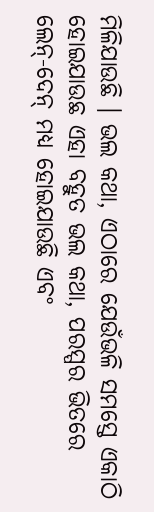ମିଳିଯାଉଛି । ଭଲ କଥା, ଏଠାରେ ଯେଉଁଭଳି ସମସ୍ତେ ଏକାଠି ହୋଇଯାଉଛ ଏହା ବହୁତ ଭଲ କଥା, ପରସ୍ପର ଭିତରେ ଲେନ୍‌-ଦେନ୍ ମଧ୍ୟ ହୋଇଯାଉଛି ଏବଂ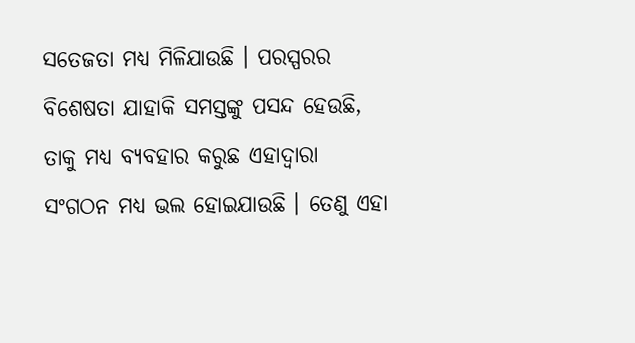ସତେଜତା ମଧ୍ୟ ମିଳିଯାଉଛି । ପରସ୍ପରର ବିଶେଷତା ଯାହାକି ସମସ୍ତଙ୍କୁ ପସନ୍ଦ ହେଉଛି, ତାକୁ ମଧ୍ୟ ବ୍ୟବହାର କରୁଛ ଏହାଦ୍ୱାରା ସଂଗଠନ ମଧ୍ୟ ଭଲ ହୋଇଯାଉଛି । ତେଣୁ ଏହା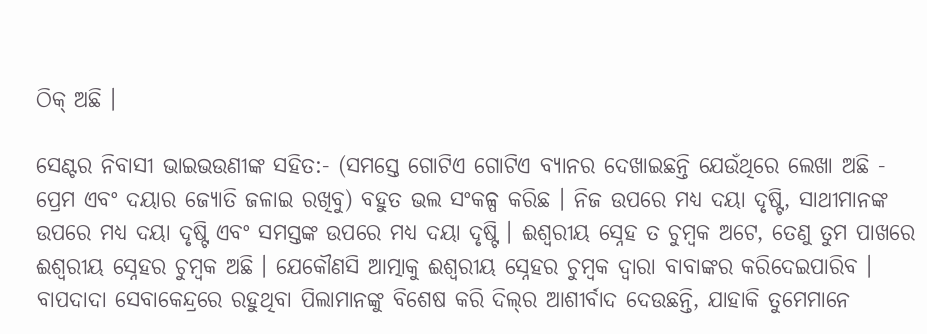ଠିକ୍ ଅଛି ।

ସେଣ୍ଟର ନିବାସୀ ଭାଇଭଉଣୀଙ୍କ ସହିତ:- (ସମସ୍ତେ ଗୋଟିଏ ଗୋଟିଏ ବ୍ୟାନର ଦେଖାଇଛନ୍ତି ଯେଉଁଥିରେ ଲେଖା ଅଛି - ପ୍ରେମ ଏବଂ ଦୟାର ଜ୍ୟୋତି ଜଳାଇ ରଖିବୁ) ବହୁତ ଭଲ ସଂକଳ୍ପ କରିଛ । ନିଜ ଉପରେ ମଧ୍ୟ ଦୟା ଦୃଷ୍ଟି, ସାଥୀମାନଙ୍କ ଉପରେ ମଧ୍ୟ ଦୟା ଦୃଷ୍ଟି ଏବଂ ସମସ୍ତଙ୍କ ଉପରେ ମଧ୍ୟ ଦୟା ଦୃଷ୍ଟି । ଈଶ୍ୱରୀୟ ସ୍ନେହ ତ ଚୁମ୍ବକ ଅଟେ, ତେଣୁ ତୁମ ପାଖରେ ଈଶ୍ୱରୀୟ ସ୍ନେହର ଚୁମ୍ବକ ଅଛି । ଯେକୌଣସି ଆତ୍ମାକୁ ଈଶ୍ୱରୀୟ ସ୍ନେହର ଚୁମ୍ବକ ଦ୍ୱାରା ବାବାଙ୍କର କରିଦେଇପାରିବ । ବାପଦାଦା ସେବାକେନ୍ଦ୍ରରେ ରହୁଥିବା ପିଲାମାନଙ୍କୁ ବିଶେଷ କରି ଦିଲ୍‌ର ଆଶୀର୍ବାଦ ଦେଉଛନ୍ତି, ଯାହାକି ତୁମେମାନେ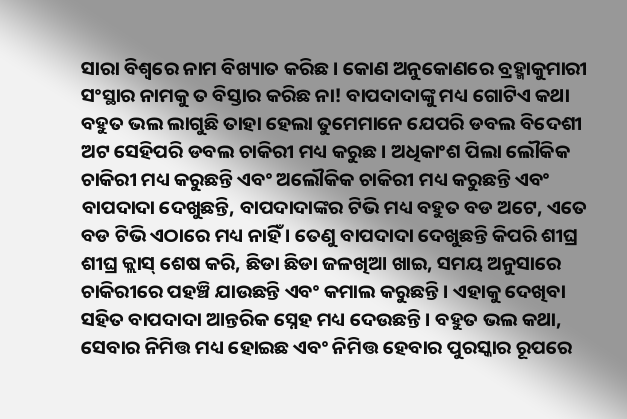ସାରା ବିଶ୍ୱରେ ନାମ ବିଖ୍ୟାତ କରିଛ । କୋଣ ଅନୁକୋଣରେ ବ୍ରହ୍ମାକୁମାରୀ ସଂସ୍ଥାର ନାମକୁ ତ ବିସ୍ତାର କରିଛ ନା! ବାପଦାଦାଙ୍କୁ ମଧ୍ୟ ଗୋଟିଏ କଥା ବହୁତ ଭଲ ଲାଗୁଛି ତାହା ହେଲା ତୁମେମାନେ ଯେପରି ଡବଲ ବିଦେଶୀ ଅଟ ସେହିପରି ଡବଲ ଚାକିରୀ ମଧ୍ୟ କରୁଛ । ଅଧିକାଂଶ ପିଲା ଲୌକିକ ଚାକିରୀ ମଧ୍ୟ କରୁଛନ୍ତି ଏବଂ ଅଲୌକିକ ଚାକିରୀ ମଧ୍ୟ କରୁଛନ୍ତି ଏବଂ ବାପଦାଦା ଦେଖୁଛନ୍ତି, ବାପଦାଦାଙ୍କର ଟିଭି ମଧ୍ୟ ବହୁତ ବଡ ଅଟେ, ଏତେ ବଡ ଟିଭି ଏଠାରେ ମଧ୍ୟ ନାହିଁ । ତେଣୁ ବାପଦାଦା ଦେଖୁଛନ୍ତି କିପରି ଶୀଘ୍ର ଶୀଘ୍ର କ୍ଲାସ୍ ଶେଷ କରି, ଛିଡା ଛିଡା ଜଳଖିଆ ଖାଇ, ସମୟ ଅନୁସାରେ ଚାକିରୀରେ ପହଞ୍ଚି ଯାଉଛନ୍ତି ଏବଂ କମାଲ କରୁଛନ୍ତି । ଏହାକୁ ଦେଖିବା ସହିତ ବାପଦାଦା ଆନ୍ତରିକ ସ୍ନେହ ମଧ୍ୟ ଦେଉଛନ୍ତି । ବହୁତ ଭଲ କଥା, ସେବାର ନିମିତ୍ତ ମଧ୍ୟ ହୋଇଛ ଏବଂ ନିମିତ୍ତ ହେବାର ପୁରସ୍କାର ରୂପରେ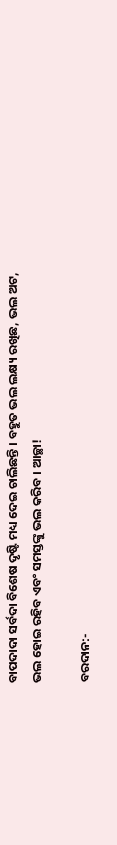ବାପଦାଦା ସର୍ବଦା ବିଶେଷ ଦୃଷ୍ଟି ମଧ୍ୟ ଦେଇ ଚାଲିଛନ୍ତି । ବହୁତ ଭଲ ଲକ୍ଷ୍ୟ ରଖିଛ, ଭଲ ଅଟ, ଭଲ ହୋଇ ରହିବ ଏବଂ ସମସ୍ତଙ୍କୁ ଭଲ କରିବ । ଆଚ୍ଛା!

ବରଦାନ:-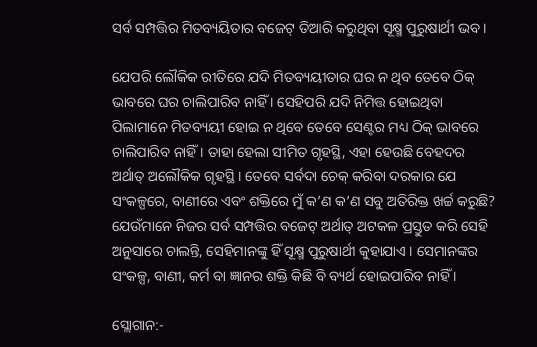ସର୍ବ ସମ୍ପତ୍ତିର ମିତବ୍ୟୟିତାର ବଜେଟ୍ ତିଆରି କରୁଥିବା ସୂକ୍ଷ୍ମ ପୁରୁଷାର୍ଥୀ ଭବ ।

ଯେପରି ଲୌକିକ ରୀତିରେ ଯଦି ମିତବ୍ୟୟୀତାର ଘର ନ ଥିବ ତେବେ ଠିକ୍ ଭାବରେ ଘର ଚାଲିପାରିବ ନାହିଁ । ସେହିପରି ଯଦି ନିମିତ୍ତ ହୋଇଥିବା ପିଲାମାନେ ମିତବ୍ୟୟୀ ହୋଇ ନ ଥିବେ ତେବେ ସେଣ୍ଟର ମଧ୍ୟ ଠିକ୍ ଭାବରେ ଚାଲିପାରିବ ନାହିଁ । ତାହା ହେଲା ସୀମିତ ଗୃହସ୍ଥି, ଏହା ହେଉଛି ବେହଦର ଅର୍ଥାତ୍ ଅଲୌକିକ ଗୃହସ୍ଥି । ତେବେ ସର୍ବଦା ଚେକ୍ କରିବା ଦରକାର ଯେ ସଂକଳ୍ପରେ, ବାଣୀରେ ଏବଂ ଶକ୍ତିରେ ମୁଁ କ’ଣ କ’ଣ ସବୁ ଅତିରିକ୍ତ ଖର୍ଚ୍ଚ କରୁଛି? ଯେଉଁମାନେ ନିଜର ସର୍ବ ସମ୍ପତ୍ତିର ବଜେଟ୍ ଅର୍ଥାତ୍ ଅଟକଳ ପ୍ରସ୍ତୁତ କରି ସେହି ଅନୁସାରେ ଚାଲନ୍ତି, ସେହିମାନଙ୍କୁ ହିଁ ସୂକ୍ଷ୍ମ ପୁରୁଷାର୍ଥୀ କୁହାଯାଏ । ସେମାନଙ୍କର ସଂକଳ୍ପ, ବାଣୀ, କର୍ମ ବା ଜ୍ଞାନର ଶକ୍ତି କିଛି ବି ବ୍ୟର୍ଥ ହୋଇପାରିବ ନାହିଁ ।

ସ୍ଲୋଗାନ:-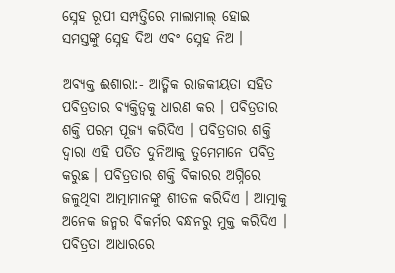ସ୍ନେହ ରୂପୀ ସମ୍ପତ୍ତିରେ ମାଲାମାଲ୍ ହୋଇ ସମସ୍ତଙ୍କୁ ସ୍ନେହ ଦିଅ ଏବଂ ସ୍ନେହ ନିଅ ।

ଅବ୍ୟକ୍ତ ଈଶାରା:- ଆତ୍ମିକ ରାଜକୀୟତା ସହିତ ପବିତ୍ରତାର ବ୍ୟକ୍ତିତ୍ୱକୁ ଧାରଣ କର । ପବିତ୍ରତାର ଶକ୍ତି ପରମ ପୂଜ୍ୟ କରିଦିଏ । ପବିତ୍ରତାର ଶକ୍ତି ଦ୍ୱାରା ଏହି ପତିତ ଦୁନିଆକୁ ତୁମେମାନେ ପବିତ୍ର କରୁଛ । ପବିତ୍ରତାର ଶକ୍ତି ବିକାରର ଅଗ୍ନିରେ ଜଳୁଥିବା ଆତ୍ମାମାନଙ୍କୁ ଶୀତଳ କରିଦିଏ । ଆତ୍ମାକୁ ଅନେକ ଜନ୍ମର ବିକର୍ମର ବନ୍ଧନରୁ ମୁକ୍ତ କରିଦିଏ । ପବିତ୍ରତା ଆଧାରରେ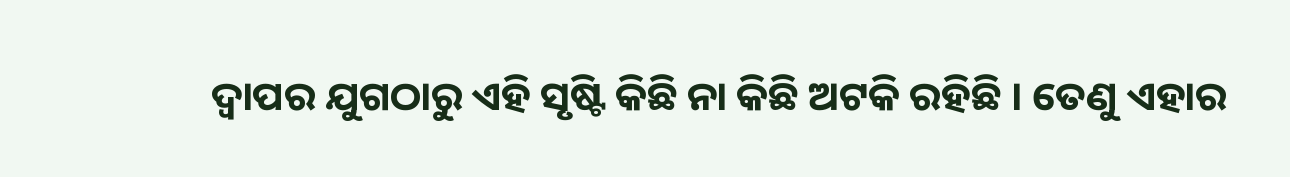ଦ୍ୱାପର ଯୁଗଠାରୁ ଏହି ସୃଷ୍ଟି କିଛି ନା କିଛି ଅଟକି ରହିଛି । ତେଣୁ ଏହାର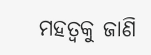ମହତ୍ୱକୁ ଜାଣି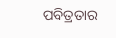ପବିତ୍ରତାର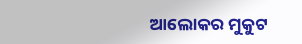ଆଲୋକର ମୁକୁଟ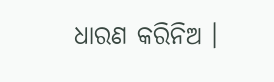ଧାରଣ କରିନିଅ ।